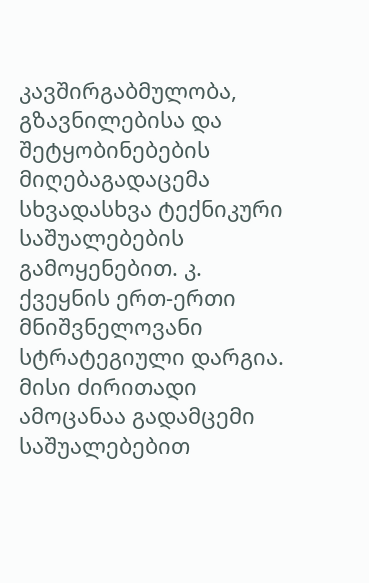კავშირგაბმულობა, გზავნილებისა და შეტყობინებების მიღებაგადაცემა სხვადასხვა ტექნიკური საშუალებების გამოყენებით. კ. ქვეყნის ერთ-ერთი მნიშვნელოვანი სტრატეგიული დარგია. მისი ძირითადი ამოცანაა გადამცემი საშუალებებით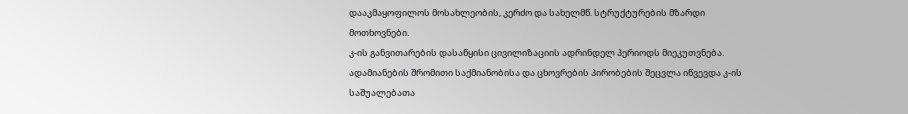დააკმაყოფილოს მოსახლეობის, კერძო და სახელმწ. სტრუქტურების მზარდი მოთხოვნები.
კ-ის განვითარების დასაწყისი ცივილიზაციის ადრინდელ პერიოდს მიეკუთვნება. ადამიანების შრომითი საქმიანობისა და ცხოვრების პირობების შეცვლა იწვევდა კ-ის საშუალებათა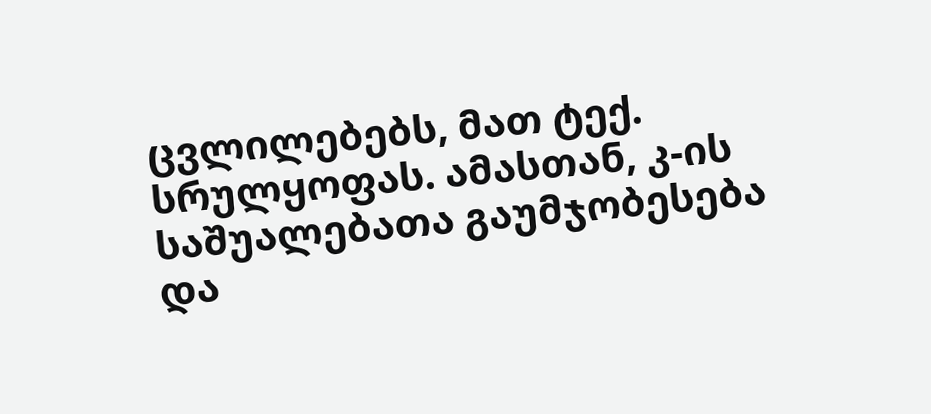ცვლილებებს, მათ ტექ. სრულყოფას. ამასთან, კ-ის საშუალებათა გაუმჯობესება და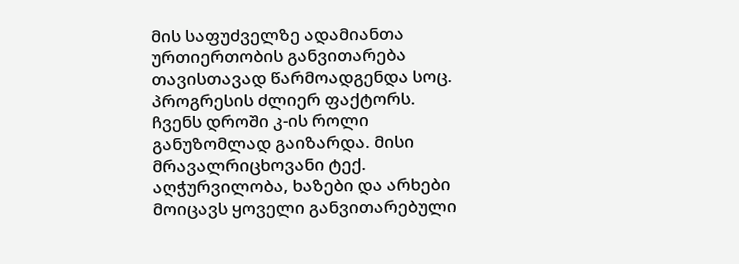მის საფუძველზე ადამიანთა ურთიერთობის განვითარება თავისთავად წარმოადგენდა სოც. პროგრესის ძლიერ ფაქტორს.
ჩვენს დროში კ-ის როლი განუზომლად გაიზარდა. მისი მრავალრიცხოვანი ტექ. აღჭურვილობა, ხაზები და არხები მოიცავს ყოველი განვითარებული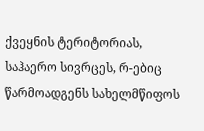ქვეყნის ტერიტორიას, საჰაერო სივრცეს, რ-ებიც წარმოადგენს სახელმწიფოს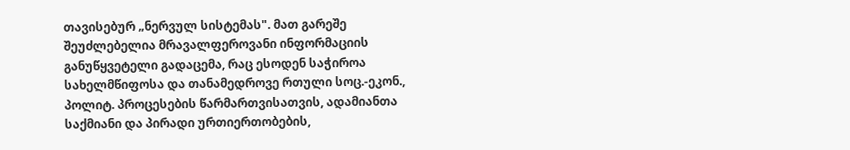თავისებურ „ნერვულ სისტემას". მათ გარეშე შეუძლებელია მრავალფეროვანი ინფორმაციის განუწყვეტელი გადაცემა, რაც ესოდენ საჭიროა სახელმწიფოსა და თანამედროვე რთული სოც.-ეკონ., პოლიტ. პროცესების წარმართვისათვის, ადამიანთა საქმიანი და პირადი ურთიერთობების,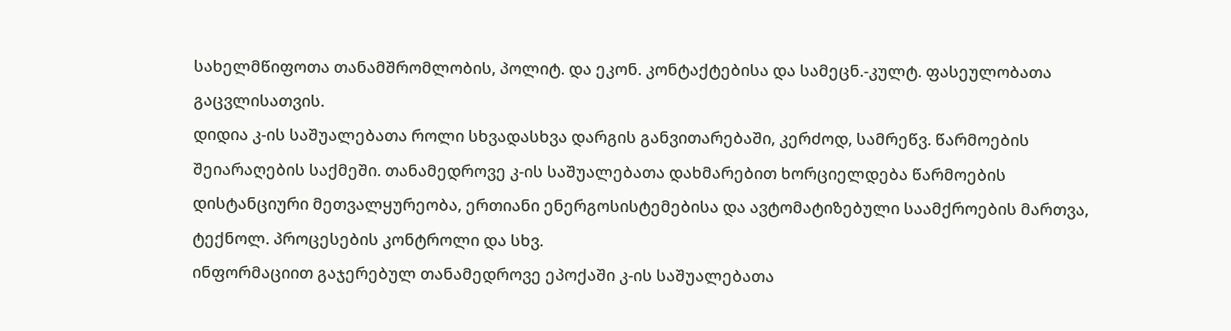სახელმწიფოთა თანამშრომლობის, პოლიტ. და ეკონ. კონტაქტებისა და სამეცნ.-კულტ. ფასეულობათა გაცვლისათვის.
დიდია კ-ის საშუალებათა როლი სხვადასხვა დარგის განვითარებაში, კერძოდ, სამრეწვ. წარმოების შეიარაღების საქმეში. თანამედროვე კ-ის საშუალებათა დახმარებით ხორციელდება წარმოების დისტანციური მეთვალყურეობა, ერთიანი ენერგოსისტემებისა და ავტომატიზებული საამქროების მართვა, ტექნოლ. პროცესების კონტროლი და სხვ.
ინფორმაციით გაჯერებულ თანამედროვე ეპოქაში კ-ის საშუალებათა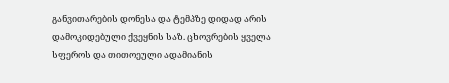განვითარების დონესა და ტემპზე დიდად არის დამოკიდებული ქვეყნის საზ. ცხოვრების ყველა სფეროს და თითოეული ადამიანის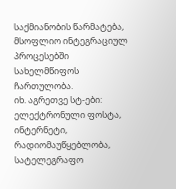საქმიანობის წარმატება, მსოფლიო ინტეგრაციულ პროცესებში სახელმწიფოს ჩართულობა.
იხ. აგრეთვე სტ-ები: ელექტრონული ფოსტა, ინტერნეტი, რადიომაუწყებლობა, სატელეგრაფო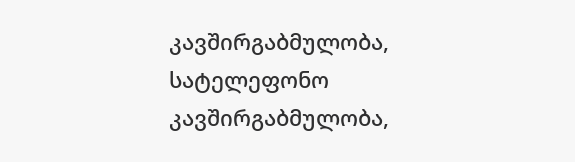კავშირგაბმულობა, სატელეფონო კავშირგაბმულობა,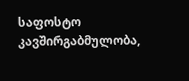საფოსტო კავშირგაბმულობა,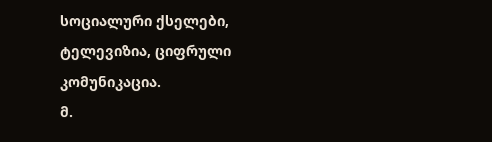სოციალური ქსელები, ტელევიზია, ციფრული კომუნიკაცია.
მ.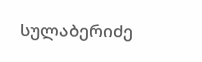სულაბერიძე